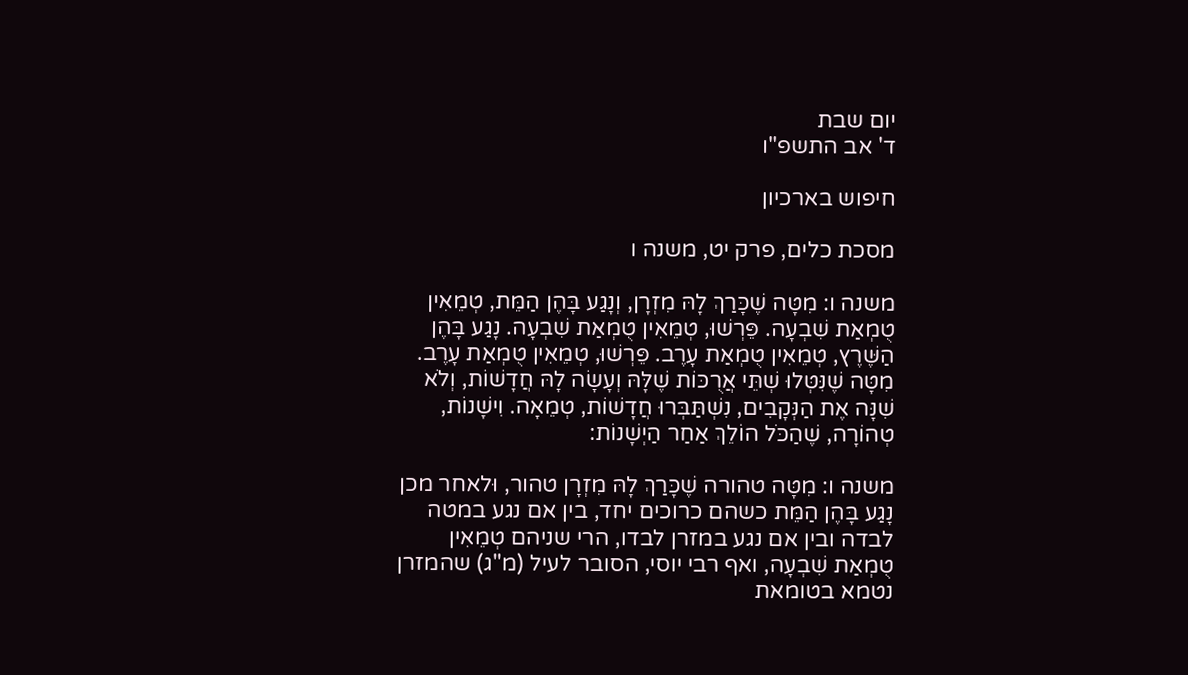יום שבת
ד' אב התשפ"ו

חיפוש בארכיון

מסכת כלים, פרק יט, משנה ו

משנה ו: מִטָּה שֶׁכָּרַךְ לָהּ מִזְרָן, וְנָגַע בָּהֶן הַמֵּת, טְמֵאִין טֻמְאַת שִׁבְעָה. פֵּרְשׁוּ, טְמֵאִין טֻמְאַת שִׁבְעָה. נָגַע בָּהֶן הַשֶּׁרֶץ, טְמֵאִין טֻמְאַת עָרֶב. פֵּרְשׁוּ, טְמֵאִין טֻמְאַת עָרֶב. מִטָּה שֶׁנִּטְּלוּ שְׁתֵּי אֲרֻכּוֹת שֶׁלָּהּ וְעָשָׂה לָהּ חֲדָשׁוֹת, וְלֹא שִׁנָּה אֶת הַנְּקָבִים, נִשְׁתַּבְּרוּ חֲדָשׁוֹת, טְמֵאָה. וִישָׁנוֹת, טְהוֹרָה, שֶׁהַכֹּל הוֹלֵךְ אַחַר הַיְשָׁנוֹת:

משנה ו: מִטָּה טהורה שֶׁכָּרַךְ לָהּ מִזְרָן טהור, וּלאחר מכן נָגַע בָּהֶן הַמֵּת כשהם כרוכים יחד, בין אם נגע במטה לבדה ובין אם נגע במזרן לבדו, הרי שניהם טְמֵאִין טֻמְאַת שִׁבְעָה, ואף רבי יוסי, הסובר לעיל (מ"ג) שהמזרן נטמא בטומאת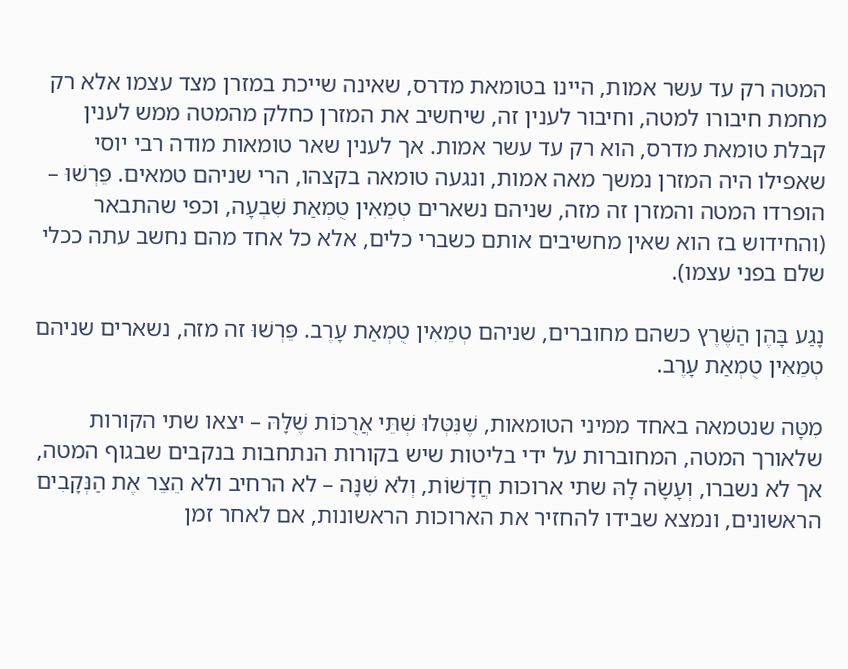המטה רק עד עשר אמות, היינו בטומאת מדרס, שאינה שייכת במזרן מצד עצמו אלא רק מחמת חיבורו למטה, וחיבור לענין זה, שיחשיב את המזרן כחלק מהמטה ממש לענין קבלת טומאת מדרס, הוא רק עד עשר אמות. אך לענין שאר טומאות מודה רבי יוסי שאפילו היה המזרן נמשך מאה אמות, ונגעה טומאה בקצהו, הרי שניהם טמאים. פֵּרְשׁוּ – הופרדו המטה והמזרן זה מזה, שניהם נשארים טְמֵאִין טֻמְאַת שִׁבְעָה, וכפי שהתבאר (והחידוש בז הוא שאין מחשיבים אותם כשברי כלים, אלא כל אחד מהם נחשב עתה ככלי שלם בפני עצמו).

נָגַע בָּהֶן הַשֶּׁרֶץ כשהם מחוברים, שניהם טְמֵאִין טֻמְאַת עָרֶב. פֵּרְשׁוּ זה מזה, נשארים שניהם טְמֵאִין טֻמְאַת עָרֶב.

מִטָּה שנטמאה באחד ממיני הטומאות, שֶׁנִּטְּלוּ שְׁתֵּי אֲרֻכּוֹת שֶׁלָּהּ – יצאו שתי הקורות שלאורך המטה, המחוברות על ידי בליטות שיש בקורות הנתחבות בנקבים שבגוף המטה, אך לא נשברו, וְעָשָׂה לָהּ שתי ארוכות חֲדָשׁוֹת, וְלֹא שִׁנָּה – לא הרחיב ולא הֵצֵר אֶת הַנְּקָבִים הראשונים, ונמצא שבידו להחזיר את הארוכות הראשונות, אם לאחר זמן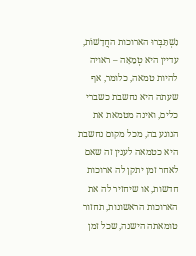נִשְׁתַּבְּרוּ הארוכות החֲדָשׁוֹת, עדיין היא טְמֵאָה – ראויה להיות טמאה, כלומר, אף שעתה היא נחשבת כשברי כלים, ואינה מטמאת את הנוגע בה, מכל מקום נחשבת היא כטמאה לענין זה שאם לאחר זמן יתקן לה ארוכות חדשות, או שיחזיר לה את הארוכות הראשונות, תחזור טומאתה הישנה, שכל זמן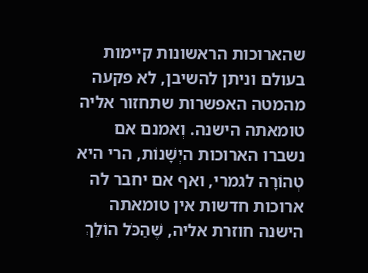שהארוכות הראשונות קיימות בעולם וניתן להשיבן, לא פקעה מהמטה האפשרות שתחזור אליה טומאתה הישנה. וְאמנם אם נשברו הארוכות היְשָׁנוֹת, הרי היא טְהוֹרָה לגמרי, ואף אם יחבר לה ארוכות חדשות אין טומאתה הישנה חוזרת אליה, שֶׁהַכֹּל הוֹלֵךְ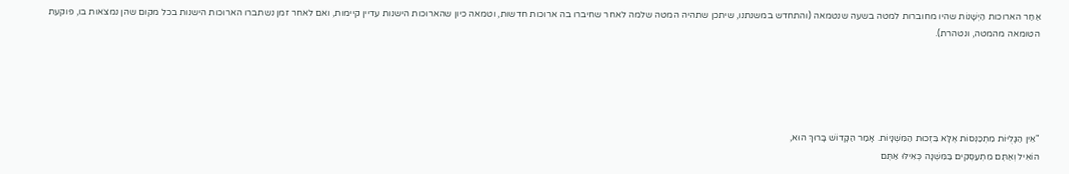אַחַר הארוכות הַיְשָׁנוֹת שהיו מחוברות למטה בשעה שנטמאה (והתחדש במשנתנו, שיתכן שתהיה המטה שלמה לאחר שחיברו בה ארוכות חדשות, וטמאה כיון שהארוכות הישנות עדיין קיימות, ואם לאחר זמן נשתברו הארוכות הישנות בכל מקום שהן נמצאות בו, פוקעת הטומאה מהמטה, ונטהרת).





"אֵין הַגָּלֻיּוֹת מִתְכַּנְּסוֹת אֶלָּא בִּזְכוּת הַמִּשְׁנָיוֹת. אָמַר הַקָּדוֹשׁ בָּרוּךְ הוּא,
הוֹאִיל וְאַתֶּם מִתְעַסְּקִים בַּמִּשְׁנָה כְּאִילּוּ אַתֶּם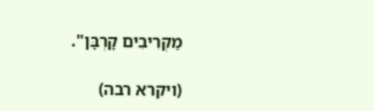מַקְרִיבִים קָרְבָּן".

(ויקרא רבה)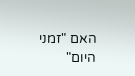האם "זמני היום"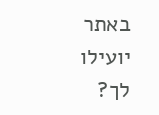באתר יועילו לך?